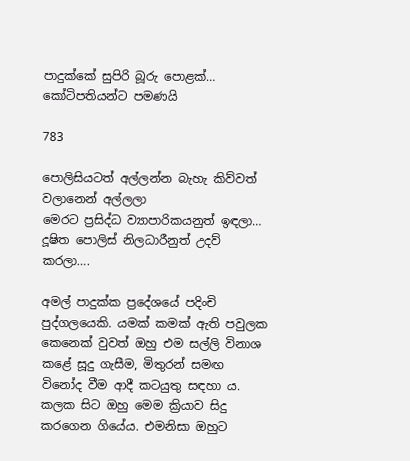පාදුක්කේ සුපිරි බූරු පොළක්… කෝටිපතියන්ට පමණයි

783

පොලිසියටත් අල්ලන්න බැහැ කිව්වත් වලානෙන් අල්ලලා
මෙරට ප්‍රසිද්ධ ව්‍යාපාරිකයනුත් ඉඳලා…
දූෂිත පොලිස් නිලධාරීනුත් උදව් කරලා….

අමල් පාදුක්ක ප්‍රදේශයේ පදිංචි පුද්ගලයෙකි. යමක් කමක් ඇති පවුලක කෙනෙක් වුවත් ඔහු එම සල්ලි විනාශ කළේ සූදු ගැසීම, මිතුරන් සමඟ විනෝද වීම ආදී කටයුතු සඳහා ය. කලක සිට ඔහු මෙම ක්‍රියාව සිදු කරගෙන ගියේය. එමනිසා ඔහුට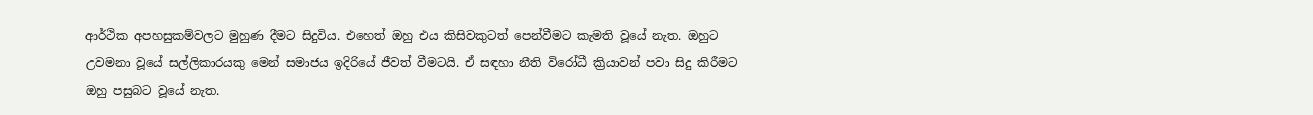ආර්ථික අපහසුකම්වලට මුහුණ දීමට සිදුවිය. එහෙත් ඔහු එය කිසිවකුටත් පෙන්වීමට කැමති වූයේ නැත. ඔහුට උවමනා වූයේ සල්ලිකාරයකු මෙන් සමාජය ඉදිරියේ ජීවත් වීමටයි. ඒ සඳහා නීති විරෝධී ක්‍රියාවන් පවා සිදු කිරීමට ඔහු පසුබට වූයේ නැත.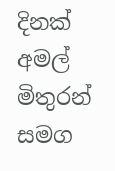දිනක් අමල් මිතුරන් සමග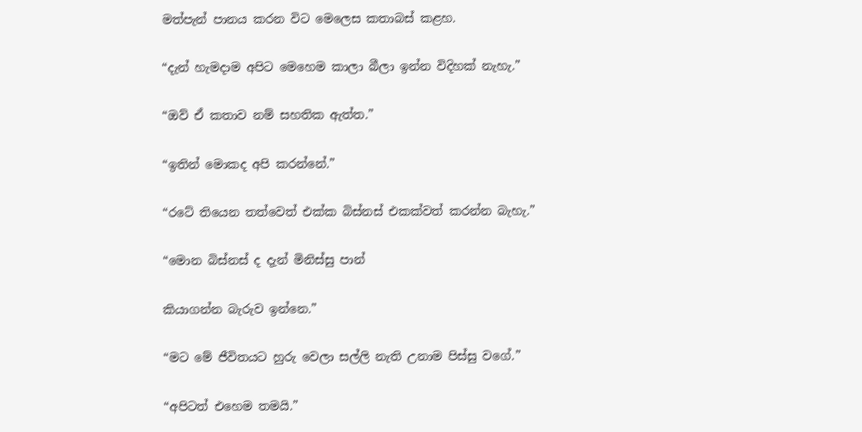මත්පැන් පානය කරන විට මෙලෙස කතාබස් කළහ.

“දැන් හැමදාම අපිට මෙහෙම කාලා බීලා ඉන්න විදිහක් නැහැ.”

“ඔව් ඒ කතාව නම් සහතික ඇත්ත.”

“ඉතින් මොකද අපි කරන්නේ.”

“රටේ තියෙන තත්වෙත් එක්ක බිස්නස් එකක්වත් කරන්න බැහැ.”

“මොන බිස්නස් ද දැන් මිනිස්සු පාන්

කියාගන්න බැරුව ඉන්නෙ.”

“මට මේ ජීවිතයට හුරු වෙලා සල්ලි නැති උනාම පිස්සු වගේ.”

“අපිටත් එහෙම තමයි.”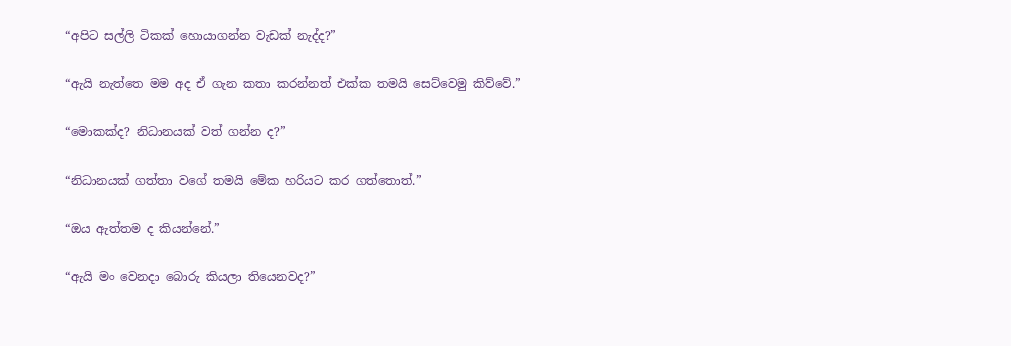“අපිට සල්ලි ටිකක් හොයාගන්න වැඩක් නැද්ද?”

“ඇයි නැත්තෙ මම අද ඒ ගැන කතා කරන්නත් එක්ක තමයි සෙට්වෙමු කිව්වේ.”

“මොකක්ද? නිධානයක් වත් ගන්න ද?”

“නිධානයක් ගත්තා වගේ තමයි මේක හරියට කර ගත්තොත්.”

“ඔය ඇත්තම ද කියන්නේ.”

“ඇයි මං වෙනදා බොරු කියලා තියෙනවද?”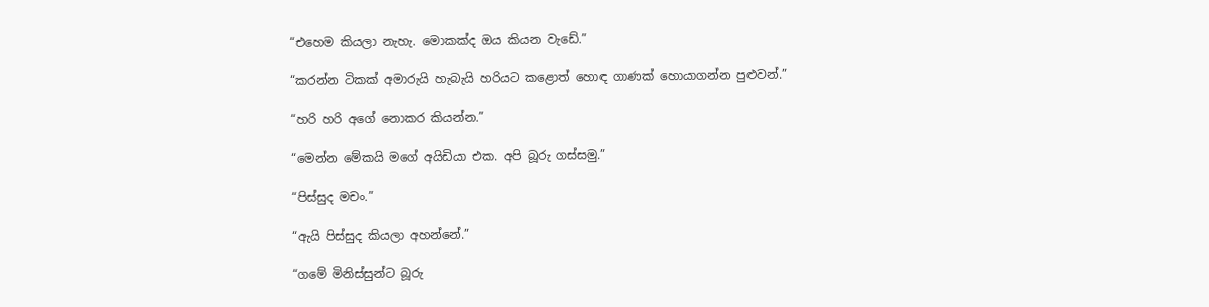“එහෙම කියලා නැහැ. මොකක්ද ඔය කියන වැඩේ.”

“කරන්න ටිකක් අමාරුයි හැබැයි හරියට කළොත් හොඳ ගාණක් හොයාගන්න පුළුවන්.”

“හරි හරි අගේ නොකර කියන්න.”

“මෙන්න මේකයි මගේ අයිඩියා එක. අපි බූරු ගස්සමු.”

“පිස්සුද මචං.”

“ඇයි පිස්සුද කියලා අහන්නේ.”

“ගමේ මිනිස්සුන්ට බූරු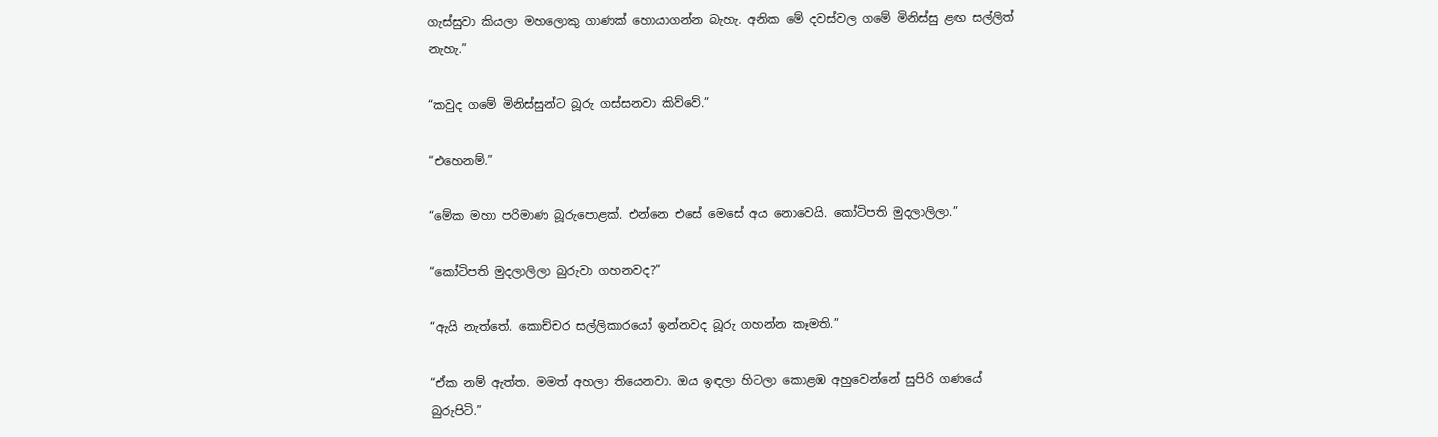ගැස්සුවා කියලා මහලොකු ගාණක් හොයාගන්න බැහැ. අනික මේ දවස්වල ගමේ මිනිස්සු ළඟ සල්ලිත් නැහැ.”

“කවුද ගමේ මිනිස්සුන්ට බූරු ගස්සනවා කිව්වේ.”

“එහෙනම්.”

“මේක මහා පරිමාණ බූරුපොළක්. එන්නෙ එසේ මෙසේ අය නොවෙයි. කෝටිපති මුදලාලිලා.”

“කෝටිපති මුදලාලිලා බුරුවා ගහනවද?”

“ඇයි නැත්තේ. කොච්චර සල්ලිකාරයෝ ඉන්නවද බූරු ගහන්න කෑමති.”

“ඒක නම් ඇත්ත. මමත් අහලා තියෙනවා. ඔය ඉඳලා හිටලා කොළඹ අහුවෙන්නේ සුපිරි ගණයේ බුරුපිටි.”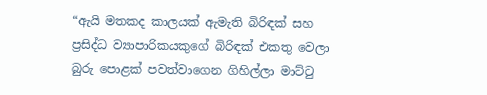“ඇයි මතකද කාලයක් ඇමැති බිරිඳක් සහ ප්‍රසිද්ධ ව්‍යාපාරිකයකුගේ බිරිඳක් එකතු වෙලා බුරු පොළක් පවත්වාගෙන ගිහිල්ලා මාට්ටු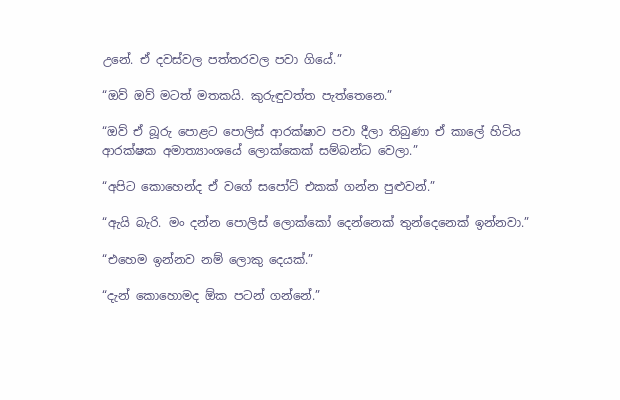උනේ. ඒ දවස්වල පත්තරවල පවා ගියේ.”

“ඔව් ඔව් මටත් මතකයි. කුරුඳුවත්ත පැත්තෙනෙ.”

“ඔව් ඒ බූරු පොළට පොලිස් ආරක්ෂාව පවා දීලා තිබුණා ඒ කාලේ හිටිය ආරක්ෂක අමාත්‍යාංශයේ ලොක්කෙක් සම්බන්ධ වෙලා.”

“අපිට කොහෙන්ද ඒ වගේ සපෝට් එකක් ගන්න පුළුවන්.”

“ඇයි බැරි. මං දන්න පොලිස් ලොක්කෝ දෙන්නෙක් තුන්දෙනෙක් ඉන්නවා.”

“එහෙම ඉන්නව නම් ලොකු දෙයක්.”

“දැන් කොහොමද ඕක පටන් ගන්නේ.”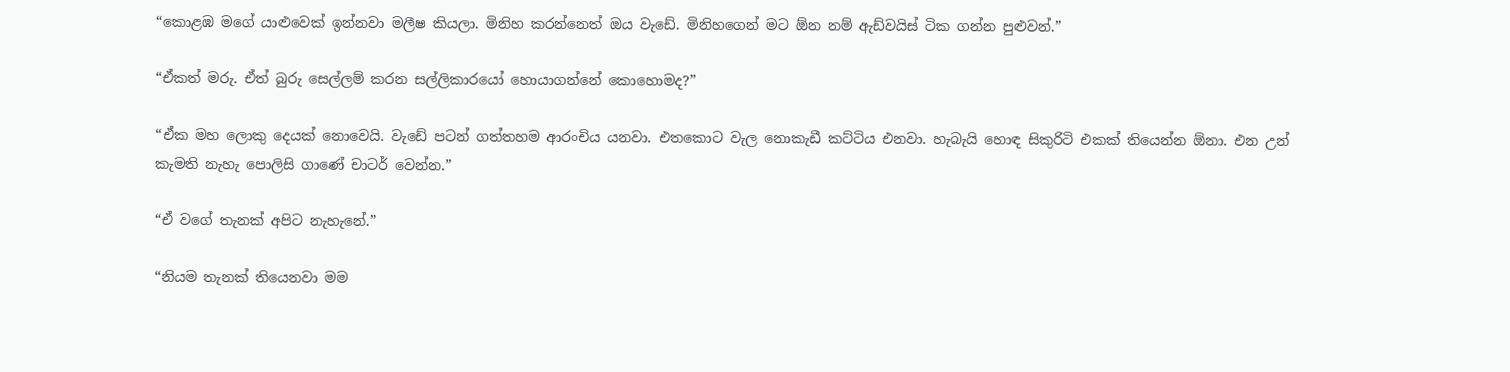“කොළඹ මගේ යාළුවෙක් ඉන්නවා මලීෂ කියලා. මිනිහ කරන්නෙත් ඔය වැඩේ. මිනිහගෙන් මට ඕන නම් ඇඩ්වයිස් ටික ගන්න පුළුවන්.”

“ඒකත් මරු. ඒත් බුරු සෙල්ලම් කරන සල්ලිකාරයෝ හොයාගන්නේ කොහොමද?”

“ඒක මහ ලොකු දෙයක් නොවෙයි. වැඩේ පටන් ගත්තහම ආරංචිය යනවා. එතකොට වැල නොකැඩී කට්ටිය එනවා. හැබැයි හොඳ සිකුරිටි එකක් තියෙන්න ඕනා. එන උන් කැමති නැහැ පොලිසි ගාණේ චාටර් වෙන්න.”

“ඒ වගේ තැනක් අපිට නැහැනේ.”

“නියම තැනක් තියෙනවා මම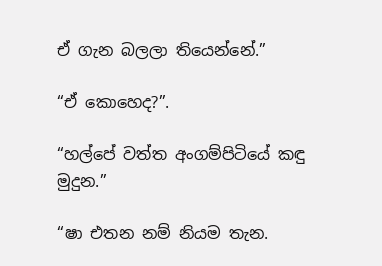ඒ ගැන බලලා තියෙන්නේ.”

“ඒ කොහෙද?”.

“හල්පේ වත්ත අංගම්පිටියේ කඳු මුදුන.”

“ෂා එතන නම් නියම තැන.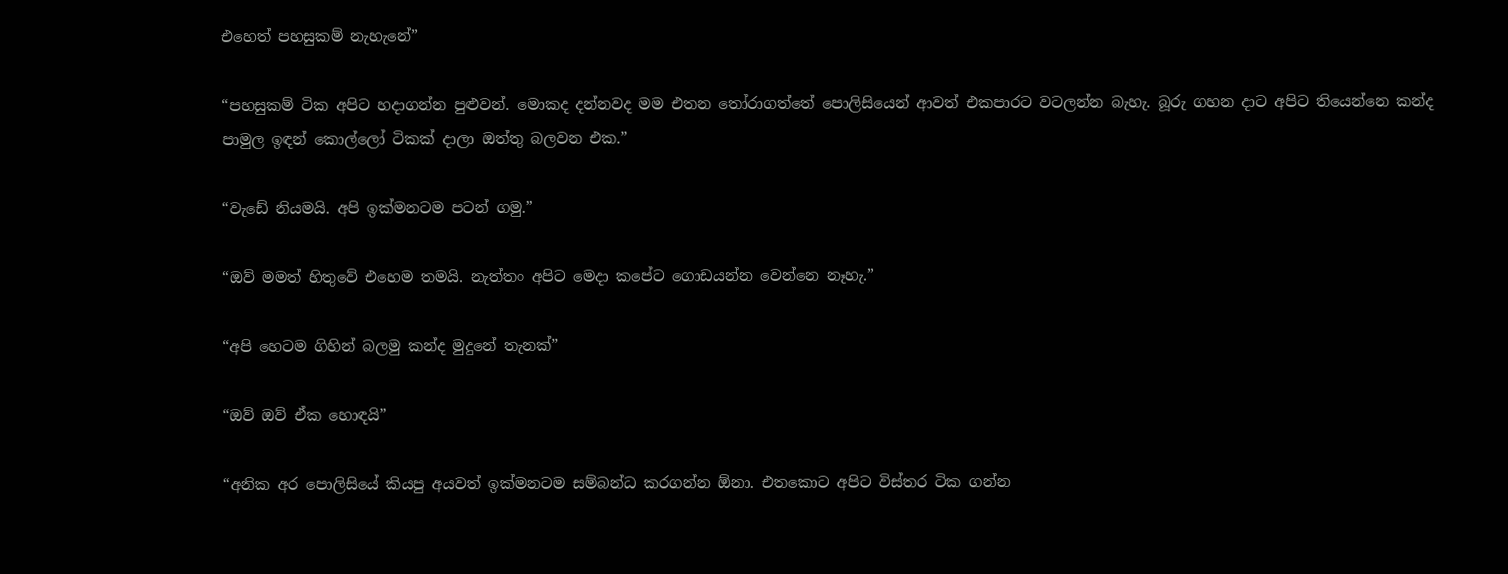එහෙත් පහසුකම් නැහැනේ”

“පහසුකම් ටික අපිට හදාගන්න පුළුවන්. මොකද දන්නවද මම එතන තෝරාගත්තේ පොලිසියෙන් ආවත් එකපාරට වටලන්න බැහැ. බූරු ගහන දාට අපිට තියෙන්නෙ කන්ද පාමුල ඉඳන් කොල්ලෝ ටිකක් දාලා ඔත්තු බලවන එක.”

“වැඩේ නියමයි. අපි ඉක්මනටම පටන් ගමු.”

“ඔව් මමත් හිතුවේ එහෙම තමයි. නැත්තං අපිට මෙදා කපේට ගොඩයන්න වෙන්නෙ නෑහැ.”

“අපි හෙටම ගිහින් බලමු කන්ද මුදුනේ තැනක්”

“ඔව් ඔව් ඒක හොඳයි”

“අනික අර පොලිසියේ කියපු අයවත් ඉක්මනටම සම්බන්ධ කරගන්න ඕනා. එතකොට අපිට විස්තර ටික ගන්න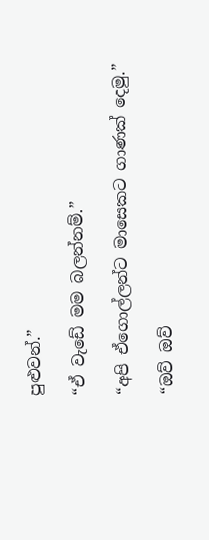පුළුවන්.”

“ඒ වැඩේ මම බලන්නම්.”

“අපි ඒගොල්ලන්ට මාසෙකට ගාණක් දෙමු.”

“ඔව් ඔව්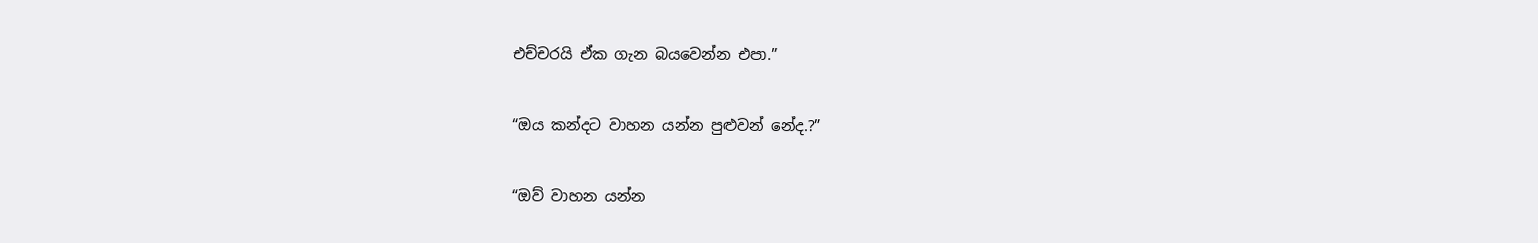එච්චරයි ඒක ගැන බයවෙන්න එපා.”

“ඔය කන්දට වාහන යන්න පුළුවන් නේද.?”

“ඔව් වාහන යන්න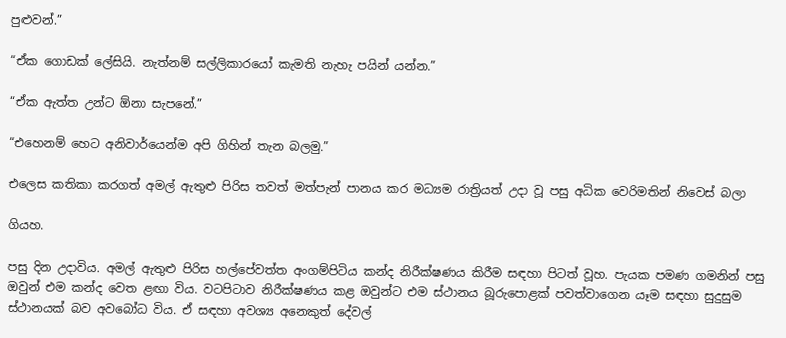පුළුවන්.”

“ඒක ගොඩක් ලේසියි. නැත්නම් සල්ලිකාරයෝ කැමති නැහැ පයින් යන්න.”

“ඒක ඇත්ත උන්ට ඕනා සැපනේ.”

“එහෙනම් හෙට අනිවාර්යෙන්ම අපි ගිහින් තැන බලමු.”

එලෙස කතිකා කරගත් අමල් ඇතුළු පිරිස තවත් මත්පැන් පානය කර මධ්‍යම රාත්‍රියත් උදා වූ පසු අධික වෙරිමතින් නිවෙස් බලා

ගියහ.

පසු දින උදාවිය. අමල් ඇතුළු පිරිස හල්පේවත්ත අංගම්පිටිය කන්ද නිරීක්ෂණය කිරීම සඳහා පිටත් වූහ. පැයක පමණ ගමනින් පසු ඔවුන් එම කන්ද වෙත ළඟා විය. වටපිටාව නිරීක්ෂණය කළ ඔවුන්ට එම ස්ථානය බූරුපොළක් පවත්වාගෙන යෑම සඳහා සුදුසුම ස්ථානයක් බව අවබෝධ විය. ඒ සඳහා අවශ්‍ය අනෙකුත් දේවල්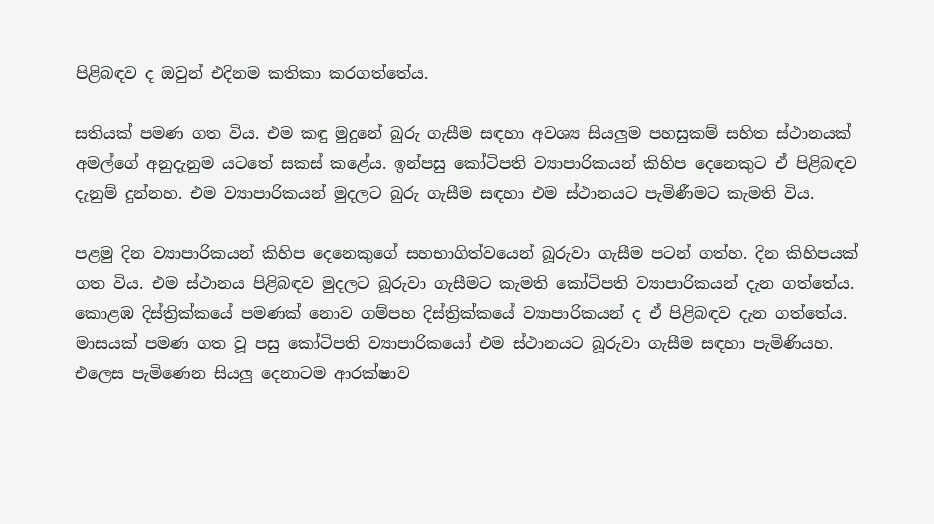පිළිබඳව ද ඔවුන් එදිනම කතිකා කරගත්තේය.

සතියක් පමණ ගත විය. එම කඳු මුදුනේ බුරු ගැසීම සඳහා අවශ්‍ය සියලුම පහසුකම් සහිත ස්ථානයක් අමල්ගේ අනුදැනුම යටතේ සකස් කළේය. ඉන්පසු කෝටිපති ව්‍යාපාරිකයන් කිහිප දෙනෙකුට ඒ පිළිබඳව දැනුම් දුන්නහ. එම ව්‍යාපාරිකයන් මුදලට බුරු ගැසීම සඳහා එම ස්ථානයට පැමිණීමට කැමති විය.

පළමු දින ව්‍යාපාරිකයන් කිහිප දෙනෙකුගේ සහභාගිත්වයෙන් බූරුවා ගැසීම පටන් ගත්හ. දින කිහිපයක් ගත විය. එම ස්ථානය පිළිබඳව මුදලට බූරුවා ගැසීමට කැමති කෝටිපති ව්‍යාපාරිකයන් දැන ගත්තේය. කොළඹ දිස්ත්‍රික්කයේ පමණක් නොව ගම්පහ දිස්ත්‍රික්කයේ ව්‍යාපාරිකයන් ද ඒ පිළිබඳව දැන ගත්තේය. මාසයක් පමණ ගත වූ පසු කෝටිපති ව්‍යාපාරිකයෝ එම ස්ථානයට බූරුවා ගැසීම සඳහා පැමිණියහ. එලෙස පැමිණෙන සියලු දෙනාටම ආරක්ෂාව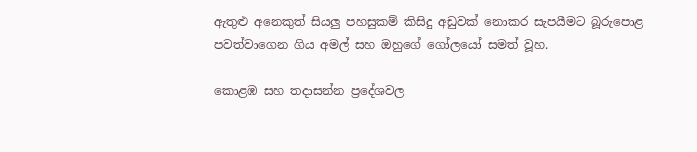ඇතුළු අනෙකුත් සියලු පහසුකම් කිසිදු අඩුවක් නොකර සැපයීමට බූරුපොළ පවත්වාගෙන ගිය අමල් සහ ඔහුගේ ගෝලයෝ සමත් වූහ.

කොළඹ සහ තදාසන්න ප්‍රදේශවල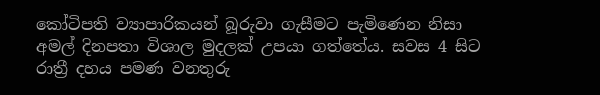කෝටිපති ව්‍යාපාරිකයන් බූරුවා ගැසීමට පැමිණෙන නිසා අමල් දිනපතා විශාල මුදලක් උපයා ගත්තේය. සවස 4 සිට රාත්‍රී දහය පමණ වනතුරු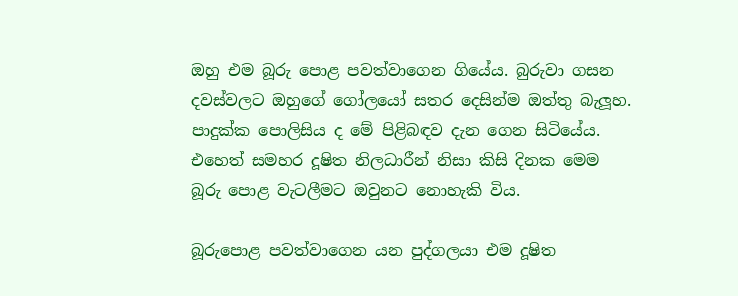ඔහු එම බූරු පොළ පවත්වාගෙන ගියේය. බුරුවා ගසන දවස්වලට ඔහුගේ ගෝලයෝ සතර දෙසින්ම ඔත්තු බැලූහ. පාදුක්ක පොලිසිය ද මේ පිළිබඳව දැන ගෙන සිටියේය. එහෙත් සමහර දූෂිත නිලධාරීන් නිසා කිසි දිනක මෙම බූරු පොළ වැටලීමට ඔවුනට නොහැකි විය.

බූරුපොළ පවත්වාගෙන යන පුද්ගලයා එම දූෂිත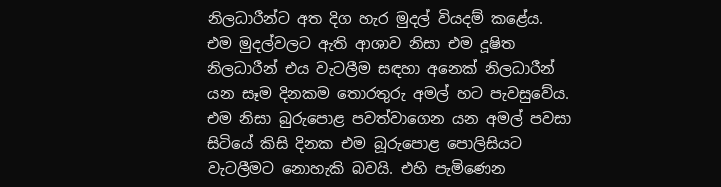නිලධාරීන්ට අත දිග හැර මුදල් වියදම් කළේය. එම මුදල්වලට ඇති ආශාව නිසා එම දූෂිත නිලධාරීන් එය වැටලීම සඳහා අනෙක් නිලධාරීන් යන සෑම දිනකම තොරතුරු අමල් හට පැවසුවේය. එම නිසා බුරුපොළ පවත්වාගෙන යන අමල් පවසා සිටියේ කිසි දිනක එම බූරුපොළ පොලිසියට වැටලීමට නොහැකි බවයි. එහි පැමිණෙන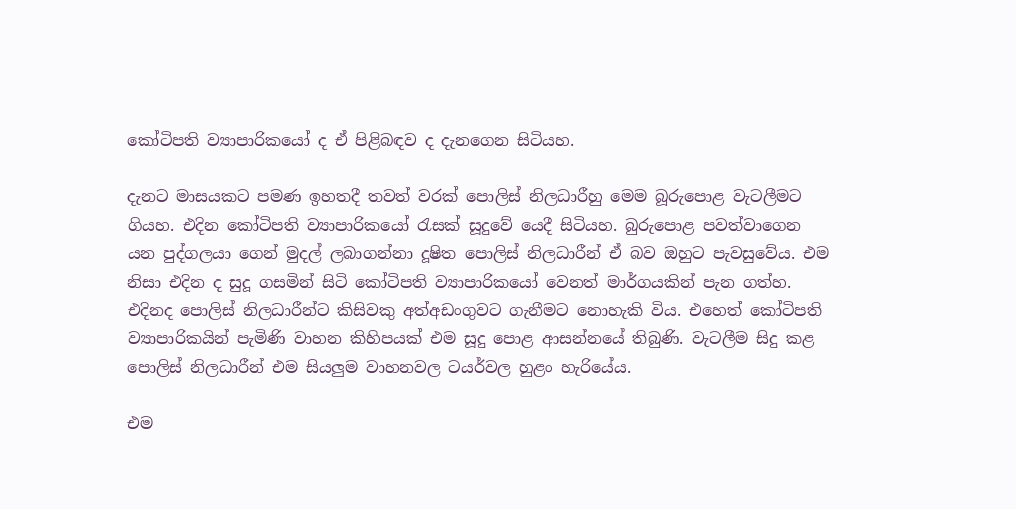කෝටිපති ව්‍යාපාරිකයෝ ද ඒ පිළිබඳව ද දැනගෙන සිටියහ.

දැනට මාසයකට පමණ ඉහතදී තවත් වරක් පොලිස් නිලධාරීහු මෙම බූරුපොළ වැටලීමට ගියහ. එදින කෝටිපති ව්‍යාපාරිකයෝ රැසක් සූදුවේ යෙදී සිටියහ. බුරුපොළ පවත්වාගෙන යන පුද්ගලයා ගෙන් මුදල් ලබාගන්නා දූෂිත පොලිස් නිලධාරීන් ඒ බව ඔහුට පැවසුවේය. එම නිසා එදින ද සුදූ ගසමින් සිටි කෝටිපති ව්‍යාපාරිකයෝ වෙනත් මාර්ගයකින් පැන ගත්හ. එදිනද පොලිස් නිලධාරීන්ට කිසිවකු අත්අඩංගුවට ගැනීමට නොහැකි විය. එහෙත් කෝටිපති ව්‍යාපාරිකයින් පැමිණි වාහන කිහිපයක් එම සූදු පොළ ආසන්නයේ තිබුණි. වැටලීම සිදු කළ පොලිස් නිලධාරීන් එම සියලුම වාහනවල ටයර්වල හුළං හැරියේය.

එම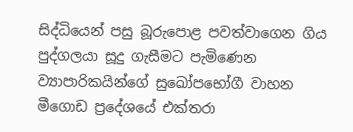සිද්ධියෙන් පසු බූරුපොළ පවත්වාගෙන ගිය පුද්ගලයා සූදු ගැසීමට පැමිණෙන ව්‍යාපාරිකයින්ගේ සුඛෝපභෝගී වාහන මීගොඩ ප්‍රදේශයේ එක්තරා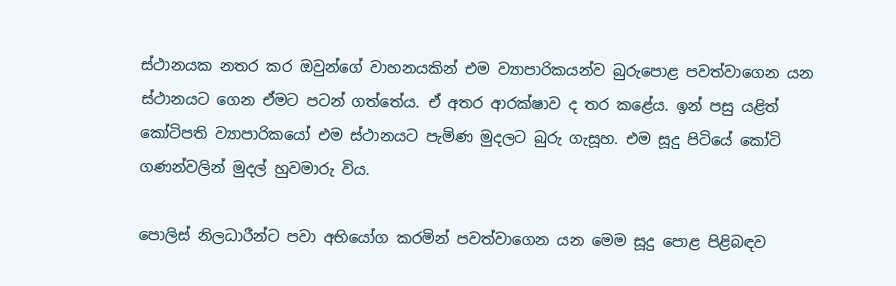ස්ථානයක නතර කර ඔවුන්ගේ වාහනයකින් එම ව්‍යාපාරිකයන්ව බුරුපොළ පවත්වාගෙන යන ස්ථානයට ගෙන ඒමට පටන් ගත්තේය. ඒ අතර ආරක්ෂාව ද තර කළේය. ඉන් පසු යළිත් කෝටිපති ව්‍යාපාරිකයෝ එම ස්ථානයට පැමිණ මුදලට බුරු ගැසූහ. එම සූදු පිටියේ කෝටි ගණන්වලින් මුදල් හුවමාරු විය.

පොලිස් නිලධාරීන්ට පවා අභියෝග කරමින් පවත්වාගෙන යන මෙම සූදු පොළ පිළිබඳව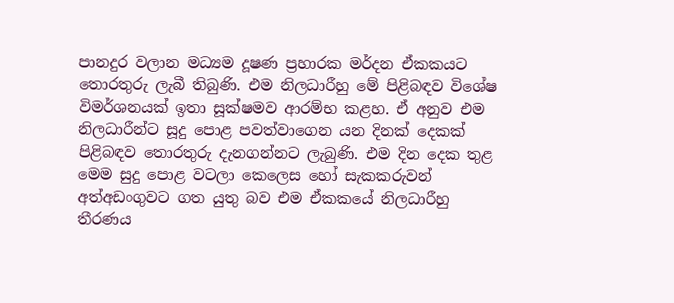පානදුර වලාන මධ්‍යම දූෂණ ප්‍රහාරක මර්දන ඒකකයට තොරතුරු ලැබී තිබුණි. එම නිලධාරීහු මේ පිළිබඳව විශේෂ විමර්ශනයක් ඉතා සූක්ෂමව ආරම්භ කළහ. ඒ අනුව එම නිලධාරීන්ට සූදු පොළ පවත්වාගෙන යන දිනක් දෙකක් පිළිබඳව තොරතුරු දැනගන්නට ලැබුණි. එම දින දෙක තුළ මෙම සුදු පොළ වටලා කෙලෙස හෝ සැකකරුවන් අත්අඩංගුවට ගත යුතු බව එම ඒකකයේ නිලධාරීහු තීරණය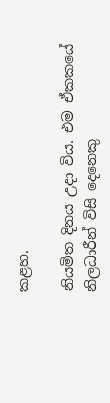කළහ.

නියමිත දිනය උදා විය. එම ඒකකයේ නිලධාරීන් විසි දෙනෙකු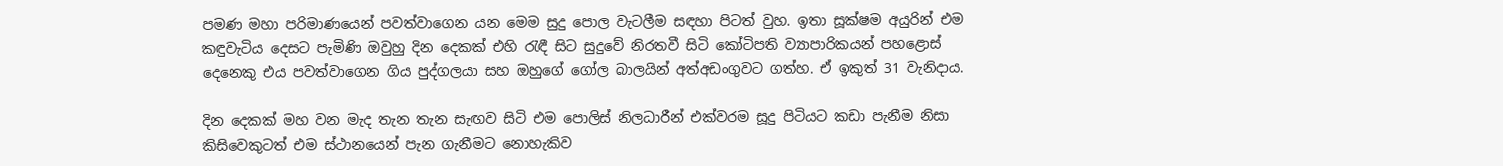පමණ මහා පරිමාණයෙන් පවත්වාගෙන යන මෙම සුදු පොල වැටලීම සඳහා පිටත් වුහ. ඉතා සූක්ෂම අයුරින් එම කඳුවැටිය දෙසට පැමිණි ඔවුහු දින දෙකක් එහි රැඳී සිට සුදුවේ නිරතවී සිටි කෝටිපති ව්‍යාපාරිකයන් පහළොස් දෙනෙකු එය පවත්වාගෙන ගිය පුද්ගලයා සහ ඔහුගේ ගෝල බාලයින් අත්අඩංගුවට ගත්හ. ඒ ඉකුත් 31 වැනිදාය.

දින දෙකක් මහ වන මැද තැන තැන සැඟව සිටි එම පොලිස් නිලධාරීන් එක්වරම සූදු පිටියට කඩා පැනීම නිසා කිසිවෙකුටත් එම ස්ථානයෙන් පැන ගැනීමට නොහැකිව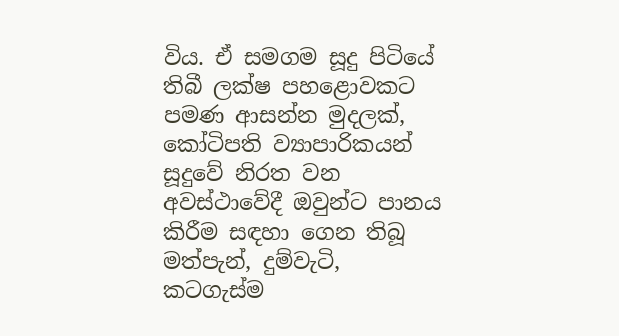විය. ඒ සමගම සූදු පිටියේ තිබී ලක්ෂ පහළොවකට පමණ ආසන්න මුදලක්, කෝටිපති ව්‍යාපාරිකයන් සූදුවේ නිරත වන අවස්ථාවේදී ඔවුන්ට පානය කිරීම සඳහා ගෙන තිබූ මත්පැන්, දුම්වැටි, කටගැස්ම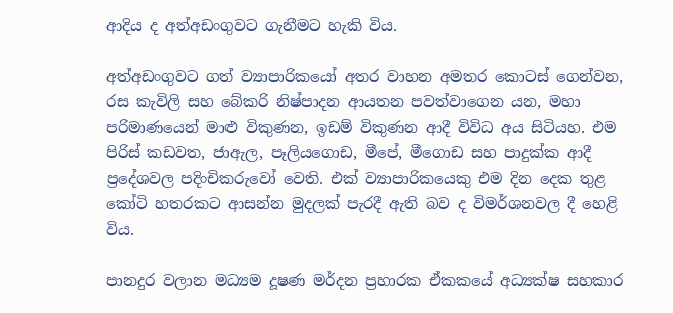ආදිය ද අත්අඩංගුවට ගැනීමට හැකි විය.

අත්අඩංගුවට ගත් ව්‍යාපාරිකයෝ අතර වාහන අමතර කොටස් ගෙන්වන, රස කැවිලි සහ බේකරි නිෂ්පාදන ආයතන පවත්වාගෙන යන, මහා පරිමාණයෙන් මාළු විකුණන, ඉඩම් විකුණන ආදී විවිධ අය සිටියහ. එම පිරිස් කඩවත, ජාඇල, පෑලියගොඩ, මීපේ, මීගොඩ සහ පාදුක්ක ආදී ප්‍රදේශවල පදිංචිකරුවෝ වෙති. එක් ව්‍යාපාරිකයෙකු එම දින දෙක තුළ කෝටි හතරකට ආසන්න මුදලක් පැරදී ඇති බව ද විමර්ශනවල දී හෙළි විය.

පානදුර වලාන මධ්‍යම දූෂණ මර්දන ප්‍රහාරක ඒකකයේ අධ්‍යක්ෂ සහකාර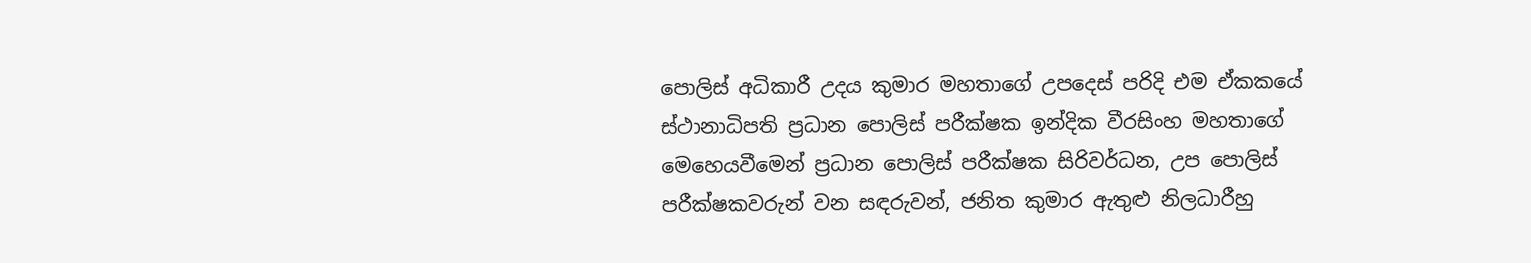පොලිස් අධිකාරී උදය කුමාර මහතාගේ උපදෙස් පරිදි එම ඒකකයේ ස්ථානාධිපති ප්‍රධාන පොලිස් පරීක්ෂක ඉන්දික වීරසිංහ මහතාගේ මෙහෙයවීමෙන් ප්‍රධාන පොලිස් පරීක්ෂක සිරිවර්ධන, උප පොලිස් පරීක්ෂකවරුන් වන සඳරුවන්, ජනිත කුමාර ඇතුළු නිලධාරීහු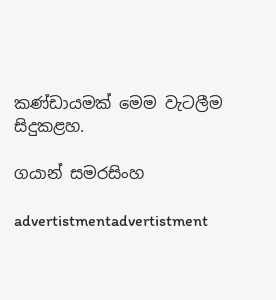කණ්ඩායමක් මෙම වැටලීම සිදුකළහ.

ගයාන් සමරසිංහ

advertistmentadvertistment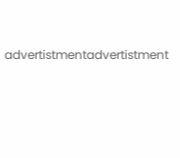advertistmentadvertistment